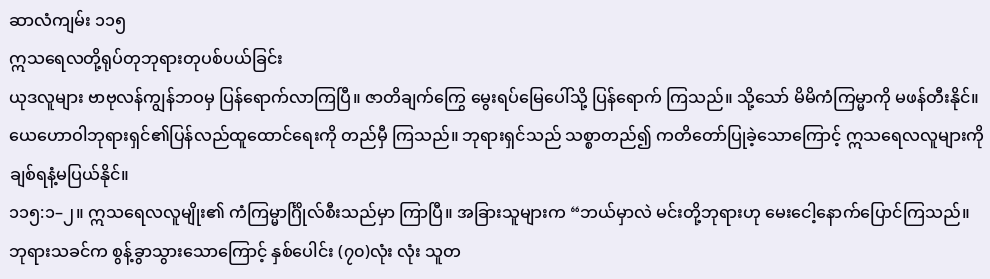ဆာလံကျမ်း ၁၁၅
ဣသရေလတို့ရုပ်တုဘုရားတုပစ်ပယ်ခြင်း
ယုဒလူများ ဗာဗုလန်ကျွန်ဘဝမှ ပြန်ရောက်လာကြပြီ။ ဇာတိချက်ကြွေ မွေးရပ်မြေပေါ်သို့ ပြန်ရောက် ကြသည်။ သို့သော် မိမိကံကြမ္မာကို မဖန်တီးနိုင်။ ယေဟောဝါဘုရားရှင်၏ပြန်လည်ထူထောင်ရေးကို တည်မှီ ကြသည်။ ဘုရားရှင်သည် သစ္စာတည်၍ ကတိတော်ပြုခဲ့သောကြောင့် ဣသရေလလူများကို ချစ်ရနံ့မပြယ်နိုင်။
၁၁၅:၁–၂။ ဣသရေလလူမျိုး၏ ကံကြမ္မာင်္ဂြိုလ်စီးသည်မှာ ကြာပြီ။ အခြားသူများက “ဘယ်မှာလဲ မင်းတို့ဘုရားဟု မေးငေါ့နောက်ပြောင်ကြသည်။ ဘုရားသခင်က စွန့်ခွာသွားသောကြောင့် နှစ်ပေါင်း (၇၀)လုံး လုံး သူတ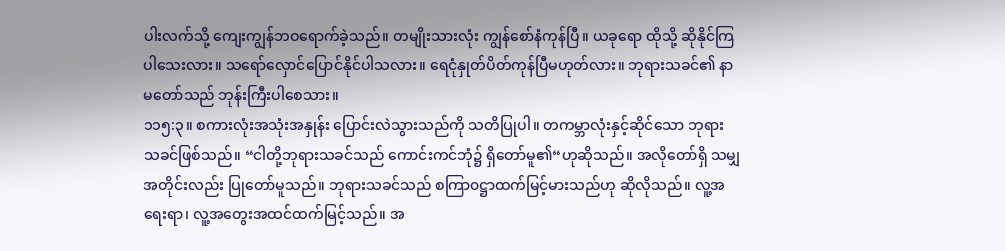ပါးလက်သို့ ကျေးကျွန်ဘဝရောက်ခဲ့သည်။ တမျိုးသားလုံး ကျွန်စော်နံကုန်ပြီ။ ယခုရော ထိုသို့ ဆိုနိုင်ကြပါသေးလား။ သရော်လှောင်ပြောင်နိုင်ပါသလား။ ရေငုံနှုတ်ပိတ်ကုန်ပြီမဟုတ်လား။ ဘုရားသခင်၏ နာမတော်သည် ဘုန်းကြီးပါစေသား။
၁၁၅:၃။ စကားလုံးအသုံးအနှုန်း ပြောင်းလဲသွားသည်ကို သတိပြုပါ။ တကမ္ဘာလုံးနှင့်ဆိုင်သော ဘုရားသခင်ဖြစ်သည်။ “ငါတို့ဘုရားသခင်သည် ကောင်းကင်ဘုံ၌ ရှိတော်မူ၏“ဟုဆိုသည်။ အလိုတော်ရှိ သမျှအတိုင်းလည်း ပြုတော်မူသည်။ ဘုရားသခင်သည် စကြာ၀ဋ္ဌာထက်မြင့်မားသည်ဟု ဆိုလိုသည်။ လူ့အရေးရာ၊ လူ့အတွေးအထင်ထက်မြင့်သည်။ အ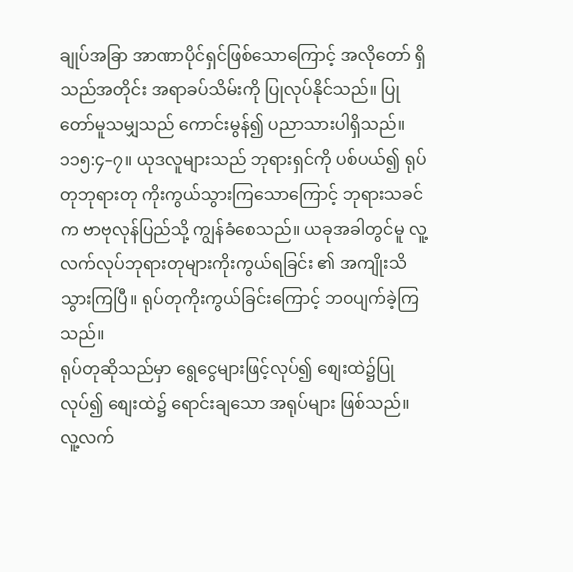ချုပ်အခြာ အာဏာပိုင်ရှင်ဖြစ်သောကြောင့် အလိုတော် ရှိသည်အတိုင်း အရာခပ်သိမ်းကို ပြုလုပ်နိုင်သည်။ ပြုတော်မူသမျှသည် ကောင်းမွန်၍ ပညာသားပါရှိသည်။
၁၁၅:၄–၇။ ယုဒလူများသည် ဘုရားရှင်ကို ပစ်ပယ်၍ ရုပ်တုဘုရားတု ကိုးကွယ်သွားကြသောကြောင့် ဘုရားသခင်က ဗာဗုလုန်ပြည်သို့ ကျွန်ခံစေသည်။ ယခုအခါတွင်မူ လူ့လက်လုပ်ဘုရားတုများကိုးကွယ်ရခြင်း ၏ အကျိုးသိသွားကြပြီ။ ရုပ်တုကိုးကွယ်ခြင်းကြောင့် ဘ၀ပျက်ခဲ့ကြသည်။
ရုပ်တုဆိုသည်မှာ ရွေငွေများဖြင့်လုပ်၍ စျေးထဲ၌ပြုလုပ်၍ စျေးထဲ၌ ရောင်းချသော အရုပ်များ ဖြစ်သည်။ လူ့လက်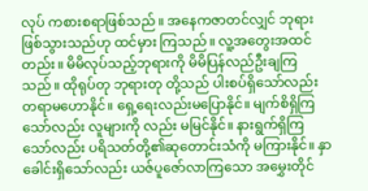လုပ် ကစားစရာဖြစ်သည်။ အနေကဇာတင်လျှင် ဘုရားဖြစ်သွားသည်ဟု ထင်မှား ကြသည်။ လူ့အတွေးအထင်တည်း။ မိမိလုပ်သည့်ဘုရားကို မိမိပြန်လည်ဦးချကြသည်။ ထိုရုပ်တု ဘုရားတု တို့သည် ပါးစပ်ရှိသော်လည်း တရာမဟောနိုင်။ ရှေ့ရေးလည်းမပြောနိုင်။ မျက်စိရှိကြသော်လည်း လူများကို လည်း မမြင်နိုင်။ နားရွက်ရှိကြသော်လည်း ပရိသတ်တို့၏ဆုတောင်းသံကို မကြားနိုင်။ နှာခေါင်းရှိသော်လည်း ယဇ်ပူဇော်လာကြသော အမွှေးတိုင်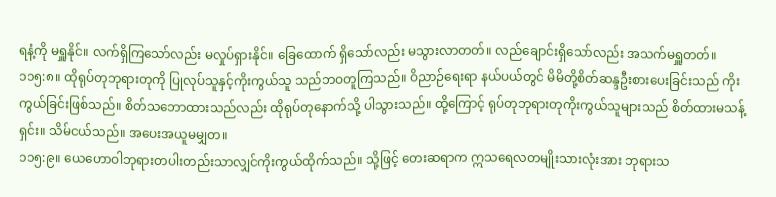ရနံ့ကို မရှူနိုင်။ လက်ရှိကြသော်လည်း မလှုပ်ရှားနိုင်။ ခြေထောက် ရှိသော်လည်း မသွားလာတတ်။ လည်ချောင်းရှိသော်လည်း အသက်မရှူတတ်။
၁၁၅:၈။ ထိုရုပ်တုဘုရားတုကို ပြုလုပ်သူနှင့်ကိုးကွယ်သူ သည်ဘဝတူကြသည်။ ဝိညာဉ်ရေးရာ နယ်ပယ်တွင် မိမိတို့စိတ်ဆန္ဒဦးစားပေးခြင်းသည် ကိုးကွယ်ခြင်းဖြစ်သည်။ စိတ်သဘောထားသည်လည်း ထိုရုပ်တုနောက်သို့ ပါသွားသည်။ ထို့ကြောင့် ရုပ်တုဘုရားတုကိုးကွယ်သူများသည် စိတ်ထားမသန့်ရှင်း။ သိမ်ငယ်သည်။ အပေးအယူမမျှတ။
၁၁၅:၉။ ယေဟောဝါဘုရားတပါးတည်းသာလျှင်ကိုးကွယ်ထိုက်သည်။ သို့ဖြင့် တေးဆရာက ဣသရေလတမျိုးသားလုံးအား ဘုရားသ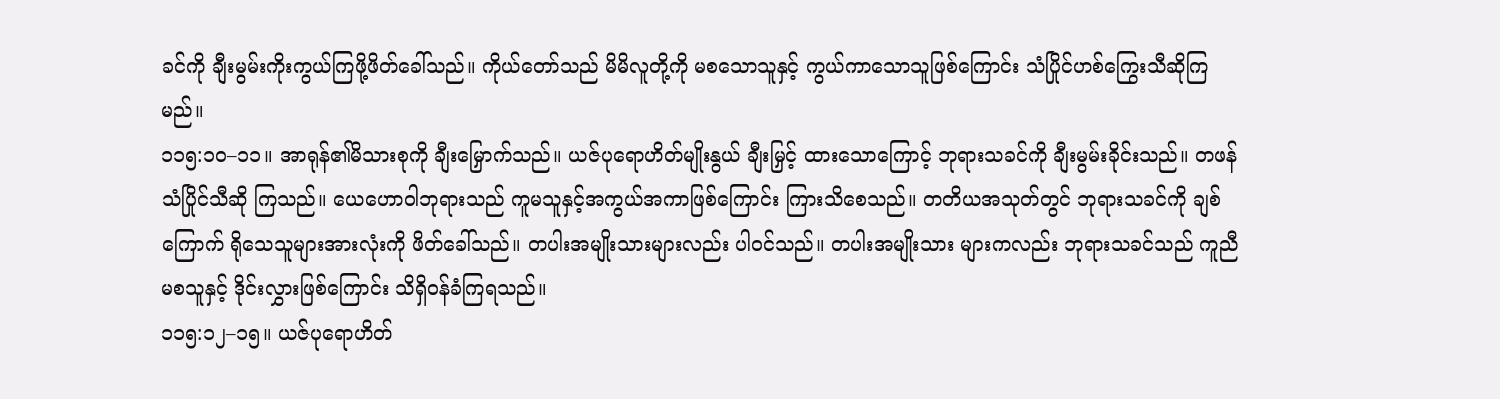ခင်ကို ချီးမွမ်းကိုးကွယ်ကြဖို့ဖိတ်ခေါ်သည်။ ကိုယ်တော်သည် မိမိလူတို့ကို မစသောသူနှင့် ကွယ်ကာသောသူဖြစ်ကြောင်း သံပြိုင်ဟစ်ကြွေးသီဆိုကြမည်။
၁၁၅:၁၀–၁၁။ အာရုန်၏မိသားစုကို ချီးမြှောက်သည်။ ယဇ်ပုရောဟိတ်မျိုးနွယ် ချီးမြှင့် ထားသောကြောင့် ဘုရားသခင်ကို ချီးမွမ်းခိုင်းသည်။ တဖန်သံပြိုင်သီဆို ကြသည်။ ယေဟောဝါဘုရားသည် ကူမသူနှင့်အကွယ်အကာဖြစ်ကြောင်း ကြားသိစေသည်။ တတိယအသုတ်တွင် ဘုရားသခင်ကို ချစ်ကြောက် ရိုသေသူများအားလုံးကို ဖိတ်ခေါ်သည်။ တပါးအမျိုးသားများလည်း ပါဝင်သည်။ တပါးအမျိုးသား များကလည်း ဘုရားသခင်သည် ကူညီမစသူနှင့် ဒိုင်းလွှားဖြစ်ကြောင်း သိရှိ၀န်ခံကြရသည်။
၁၁၅:၁၂–၁၅။ ယဇ်ပုရောဟိတ်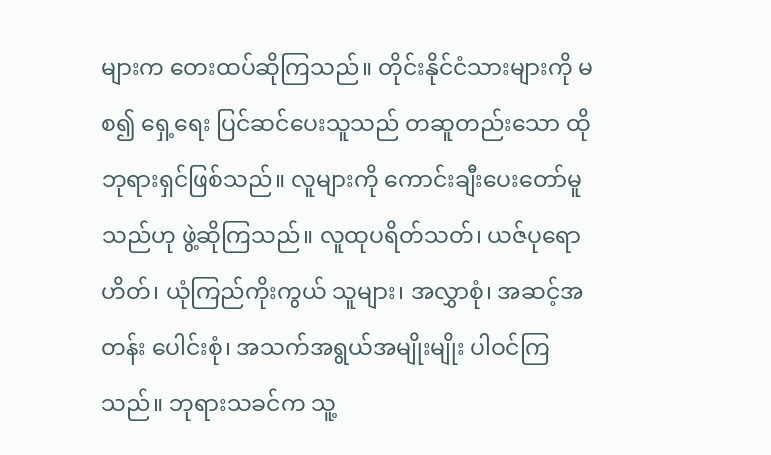များက တေးထပ်ဆိုကြသည်။ တိုင်းနိုင်ငံသားများကို မစ၍ ရှေ့ရေး ပြင်ဆင်ပေးသူသည် တဆူတည်းသော ထိုဘုရားရှင်ဖြစ်သည်။ လူများကို ကောင်းချီးပေးတော်မူသည်ဟု ဖွဲ့ဆိုကြသည်။ လူထုပရိတ်သတ်၊ ယဇ်ပုရောဟိတ်၊ ယုံကြည်ကိုးကွယ် သူများ၊ အလွှာစုံ၊ အဆင့်အတန်း ပေါင်းစုံ၊ အသက်အရွယ်အမျိုးမျိုး ပါဝင်ကြသည်။ ဘုရားသခင်က သူ့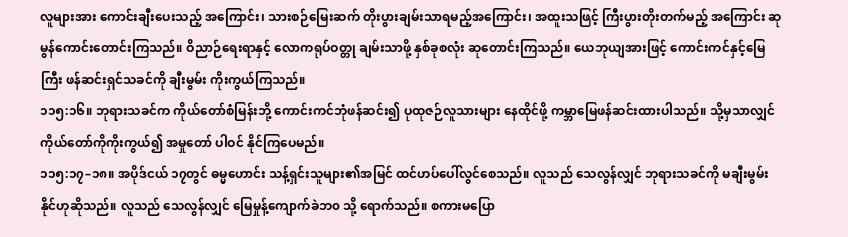လူများအား ကောင်းချီးပေးသည့် အကြောင်း၊ သားစဉ်မြေးဆက် တိုးပွားချမ်းသာရမည့်အကြောင်း၊ အထူးသဖြင့် ကြီးပွားတိုးတက်မည့် အကြောင်း ဆုမွန်ကောင်းတောင်းကြသည်။ ဝိညာဉ်ရေးရာနှင့် လောကရုပ်ဝတ္တု ချမ်းသာဖို့ နှစ်ခုစလုံး ဆုတောင်းကြသည်။ ယေဘုယျအားဖြင့် ကောင်းကင်နှင့်မြေကြီး ဖန်ဆင်းရှင်သခင်ကို ချီးမွမ်း ကိုးကွယ်ကြသည်။
၁၁၅:၁၆။ ဘုရားသခင်က ကိုယ်တော်စံမြန်းဘို့ ကောင်းကင်ဘုံဖန်ဆင်း၍ ပုထုဇဉ်လူသားများ နေထိုင်ဖို့ ကမ္ဘာမြေဖန်ဆင်းထားပါသည်။ သို့မှသာလျှင် ကိုယ်တော်ကိုကိုးကွယ်၍ အမှုတော် ပါဝင် နိုင်ကြပေမည်။
၁၁၅:၁၇–၁၈။ အပိုဒ်ငယ် ၁၇တွင် ဓမ္မဟောင်း သန့်ရှင်းသူများ၏အမြင် ထင်ဟပ်ပေါ်လွင်စေသည်။ လူသည် သေလွန်လျှင် ဘုရားသခင်ကို မချီးမွမ်းနိုင်ဟုဆိုသည်။ လူသည် သေလွန်လျှင် မြေမှုန့်ကျောက်ခဲဘ၀ သို့ ရောက်သည်။ စကားမပြော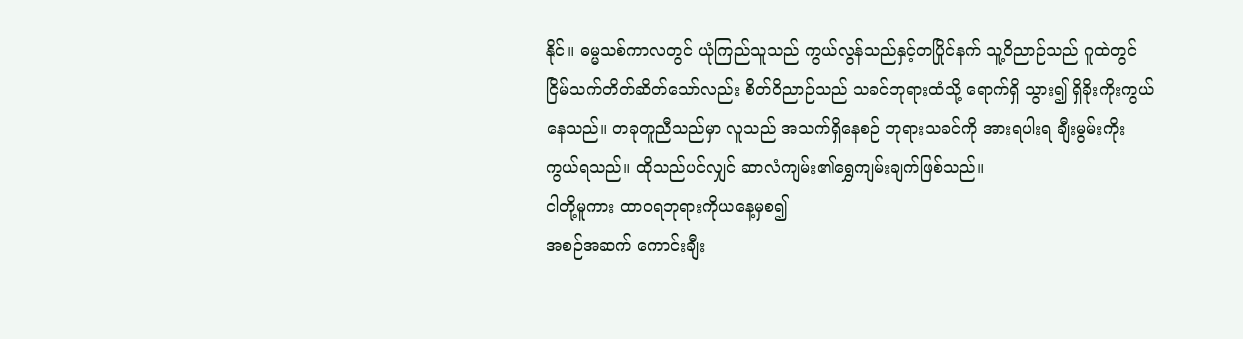နိုင်။ ဓမ္မသစ်ကာလတွင် ယုံကြည်သူသည် ကွယ်လွန်သည်နှင့်တပြိုင်နက် သူ့ဝိညာဉ်သည် ဂူထဲတွင် ငြိမ်သက်တိတ်ဆိတ်သော်လည်း စိတ်ဝိညာဉ်သည် သခင်ဘုရားထံသို့ ရောက်ရှိ သွား၍ ရှိခိုးကိုးကွယ်နေသည်။ တခုတူညီသည်မှာ လူသည် အသက်ရှိနေစဉ် ဘုရားသခင်ကို အားရပါးရ ချီးမွမ်းကိုး ကွယ်ရသည်။ ထိုသည်ပင်လျှင် ဆာလံကျမ်း၏ရွှေကျမ်းချက်ဖြစ်သည်။
ငါတို့မူကား ထာ၀ရဘုရားကိုယနေ့မှစ၍
အစဉ်အဆက် ကောင်းချီး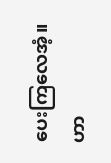ပေးကြလေအံ့။
ဟာ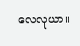လေလုယာ။